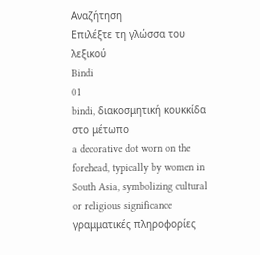Αναζήτηση
Επιλέξτε τη γλώσσα του λεξικού
Bindi
01
bindi, διακοσμητική κουκκίδα στο μέτωπο
a decorative dot worn on the forehead, typically by women in South Asia, symbolizing cultural or religious significance
γραμματικές πληροφορίες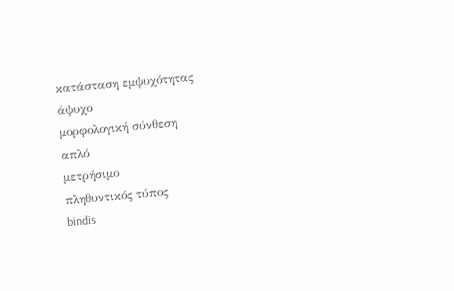κατάσταση εμψυχότητας
άψυχο
μορφολογική σύνθεση
απλό
μετρήσιμο
πληθυντικός τύπος
bindis